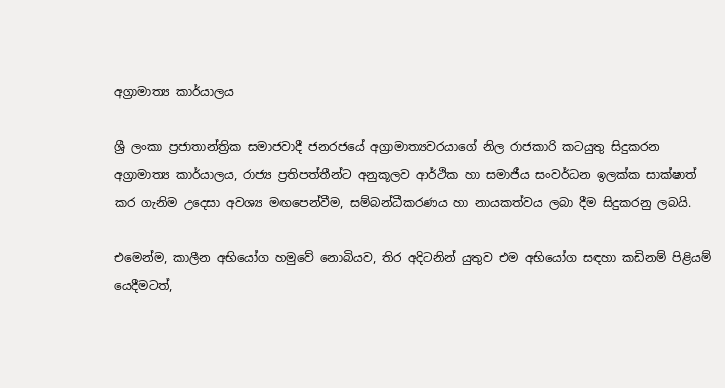අග්‍රාමාත්‍ය කාර්යාලය

ශ්‍රී ලංකා ප්‍ර‍ජාතාන්ත්‍රික සමාජවාදී ජනරජයේ අග්‍රාමාත්‍යවරයාගේ නිල රාජකාරි කටයුතු සිදුකරන අග්‍රාමාත්‍ය කාර්යාලය, රාජ්‍ය ප්‍රතිපත්තීන්ට අනුකූලව ආර්ථික හා සමාජීය සංවර්ධන ඉලක්ක සාක්ෂාත් කර ගැනිම උදෙසා අවශ්‍ය මඟපෙන්වීම, සම්බන්ධීකරණය හා නායකත්වය ලබා දීම සිදුකරනු ලබයි.

එමෙන්ම, කාලීන අභියෝග හමුවේ නොබියව, තිර අදිටනින් යුතුව එම අභියෝග සඳහා කඩිනම් පිළියම් යෙදීමටත්,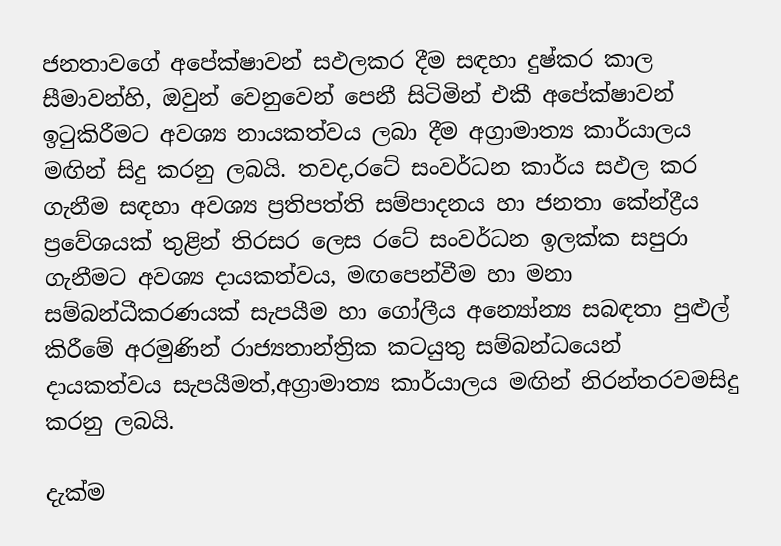ජනතාවගේ අපේක්ෂාවන් සඵලකර දීම සඳහා දුෂ්කර කාල සීමාවන්හි, ඔවුන් වෙනුවෙන් පෙනී සිටිමින් එකී අපේක්ෂාවන් ඉටුකිරීමට අවශ්‍ය නායකත්වය ලබා දීම අග්‍රාමාත්‍ය කාර්යාලය මඟින් සිදු කරනු ලබයි. තවද,රටේ සංවර්ධන කාර්ය සඵල කර ගැනීම සඳහා අවශ්‍ය ප්‍රතිපත්ති සම්පාදනය හා ජනතා කේන්ද්‍රීය ප්‍රවේශයක් තුළින් තිරසර ලෙස රටේ සංවර්ධන ඉලක්ක සපුරා ගැනීමට අවශ්‍ය දායකත්වය, මඟපෙන්වීම හා මනා සම්බන්ධීකරණයක් සැපයීම හා ගෝලීය අන්‍යෝන්‍ය සබඳතා පුළුල් කිරීමේ අරමුණින් රාජ්‍යතාන්ත්‍රික කටයුතු සම්බන්ධයෙන් දායකත්වය සැපයීමත්,අග්‍රාමාත්‍ය කාර්යාලය මඟින් නිරන්තරවමසිදු කරනු ලබයි.

දැක්ම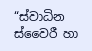“ස්වාධින ස්වෛරී හා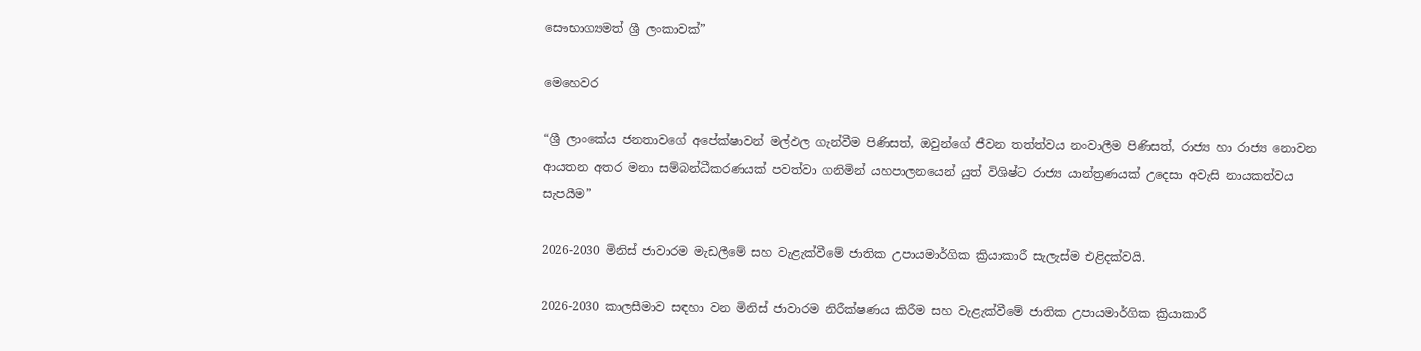සෞභාග්‍යමත් ශ්‍රී ලංකාවක්”

මෙහෙවර

“ශ්‍රී ලාංකේය ජනතාවගේ අපේක්ෂාවන් මල්ඵල ගැන්වීම පිණිසත්, ඔවුන්ගේ ජීවන තත්ත්වය නංවාලීම පිණිසත්, රාජ්‍ය හා රාජ්‍ය නොවන ආයතන අතර මනා සම්බන්ධීකරණයක් පවත්වා ගනිමින් යහපාලනයෙන් යුත් විශිෂ්ට රාජ්‍ය යාන්ත්‍ර‍ණයක් උදෙසා අවැසි නායකත්වය සැපයීම”

2026-2030 මිනිස් ජාවාරම මැඩලීමේ සහ වැළැක්වීමේ ජාතික උපායමාර්ගික ක්‍රියාකාරී සැලැස්ම එළිදක්වයි.

2026-2030 කාලසීමාව සඳහා වන මිනිස් ජාවාරම නිරීක්ෂණය කිරීම සහ වැළැක්වීමේ ජාතික උපායමාර්ගික ක්‍රියාකාරී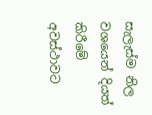සැලැස්ම නිල වශයෙන් දියත් කිරීමේ අවස්ථාවට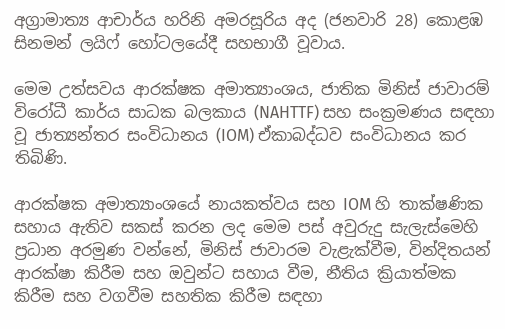අග්‍රාමාත්‍ය ආචාර්ය හරිනි අමරසූරිය අද (ජනවාරි 28) කොළඹ සිනමන් ලයිෆ් හෝටලයේදී සහභාගී වූවාය.

මෙම උත්සවය ආරක්ෂක අමාත්‍යාංශය, ජාතික මිනිස් ජාවාරම් විරෝධී කාර්ය සාධක බලකාය (NAHTTF) සහ සංක්‍රමණය සඳහා වූ ජාත්‍යන්තර සංවිධානය (IOM) ඒකාබද්ධව සංවිධානය කර තිබිණි.

ආරක්ෂක අමාත්‍යාංශයේ නායකත්වය සහ IOM හි තාක්ෂණික සහාය ඇතිව සකස් කරන ලද මෙම පස් අවුරුදු සැලැස්මෙහි ප්‍රධාන අරමුණ වන්නේ, මිනිස් ජාවාරම වැළැක්වීම, වින්දිතයන් ආරක්ෂා කිරීම සහ ඔවුන්ට සහාය වීම, නීතිය ක්‍රියාත්මක කිරීම සහ වගවීම සහතික කිරීම සඳහා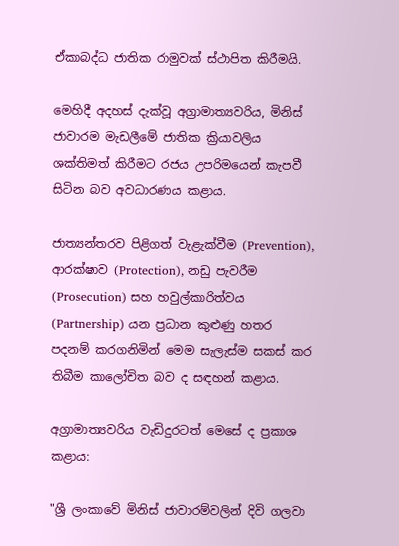ඒකාබද්ධ ජාතික රාමුවක් ස්ථාපිත කිරීමයි.

මෙහිදී අදහස් දැක්වූ අග්‍රාමාත්‍යවරිය, මිනිස් ජාවාරම මැඩලීමේ ජාතික ක්‍රියාවලිය ශක්තිමත් කිරීමට රජය උපරිමයෙන් කැපවී සිටින බව අවධාරණය කළාය.

ජාත්‍යන්තරව පිළිගත් වැළැක්වීම (Prevention), ආරක්ෂාව (Protection), නඩු පැවරීම (Prosecution) සහ හවුල්කාරිත්වය (Partnership) යන ප්‍රධාන කුළුණු හතර පදනම් කරගනිමින් මෙම සැලැස්ම සකස් කර තිබීම කාලෝචිත බව ද සඳහන් කළාය.

අග්‍රාමාත්‍යවරිය වැඩිදුරටත් මෙසේ ද ප්‍රකාශ කළාය:

"ශ්‍රී ලංකාවේ මිනිස් ජාවාරම්වලින් දිවි ගලවා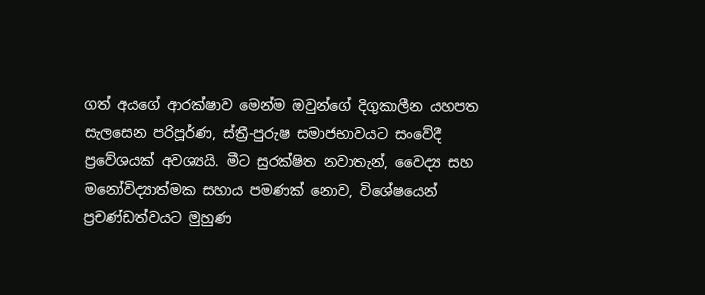ගත් අයගේ ආරක්ෂාව මෙන්ම ඔවුන්ගේ දිගුකාලීන යහපත සැලසෙන පරිපූර්ණ, ස්ත්‍රී-පුරුෂ සමාජභාවයට සංවේදී ප්‍රවේශයක් අවශ්‍යයි. මීට සුරක්ෂිත නවාතැන්, වෛද්‍ය සහ මනෝවිද්‍යාත්මක සහාය පමණක් නොව, විශේෂයෙන් ප්‍රචණ්ඩත්වයට මුහුණ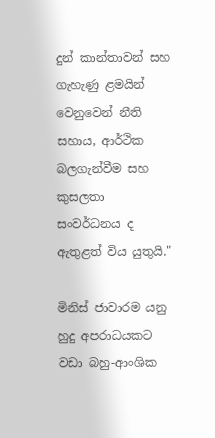දුන් කාන්තාවන් සහ ගැහැණු ළමයින් වෙනුවෙන් නීති සහාය, ආර්ථික බලගැන්වීම සහ කුසලතා සංවර්ධනය ද ඇතුළත් විය යුතුයි."

මිනිස් ජාවාරම යනු හුදු අපරාධයකට වඩා බහු-ආංශික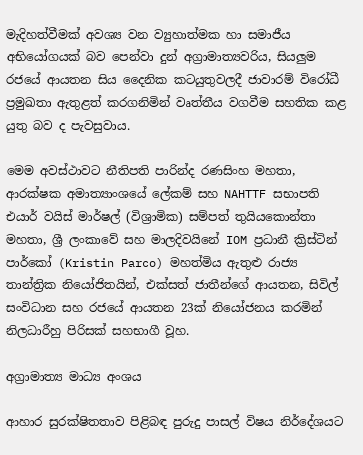මැදිහත්වීමක් අවශ්‍ය වන ව්‍යුහාත්මක හා සමාජීය අභියෝගයක් බව පෙන්වා දුන් අග්‍රාමාත්‍යවරිය, සියලුම රජයේ ආයතන සිය දෛනික කටයුතුවලදී ජාවාරම් විරෝධී ප්‍රමුඛතා ඇතුළත් කරගනිමින් වෘත්තීය වගවීම සහතික කළ යුතු බව ද පැවසුවාය.

මෙම අවස්ථාවට නීතිපති පාරින්ද රණසිංහ මහතා, ආරක්ෂක අමාත්‍යාංශයේ ලේකම් සහ NAHTTF සභාපති එයාර් වයිස් මාර්ෂල් (විශ්‍රාමික) සම්පත් තුයියකොන්තා මහතා, ශ්‍රී ලංකාවේ සහ මාලදිවයිනේ IOM ප්‍රධානී ක්‍රිස්ටින් පාර්කෝ (Kristin Parco) මහත්මිය ඇතුළු රාජ්‍ය තාන්ත්‍රික නියෝජිතයින්, එක්සත් ජාතීන්ගේ ආයතන, සිවිල් සංවිධාන සහ රජයේ ආයතන 23ක් නියෝජනය කරමින් නිලධාරීහු පිරිසක් සහභාගී වූහ.

අග්‍රාමාත්‍ය මාධ්‍ය අංශය

ආහාර සුරක්ෂිතතාව පිළිබඳ පුරුදු පාසල් විෂය නිර්දේශයට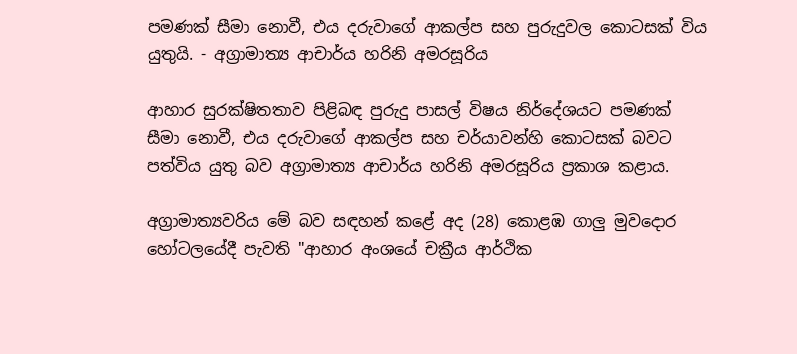පමණක් සීමා නොවී, එය දරුවාගේ ආකල්ප සහ පුරුදුවල කොටසක් විය යුතුයි. - අග්‍රාමාත්‍ය ආචාර්ය හරිනි අමරසූරිය

ආහාර සුරක්ෂිතතාව පිළිබඳ පුරුදු පාසල් විෂය නිර්දේශයට පමණක් සීමා නොවී, එය දරුවාගේ ආකල්ප සහ චර්යාවන්හි කොටසක් බවට පත්විය යුතු බව අග්‍රාමාත්‍ය ආචාර්ය හරිනි අමරසූරිය ප්‍රකාශ කළාය.

අග්‍රාමාත්‍යවරිය මේ බව සඳහන් කළේ අද (28) කොළඹ ගාලු මුවදොර හෝටලයේදී පැවති "ආහාර අංශයේ චක්‍රීය ආර්ථික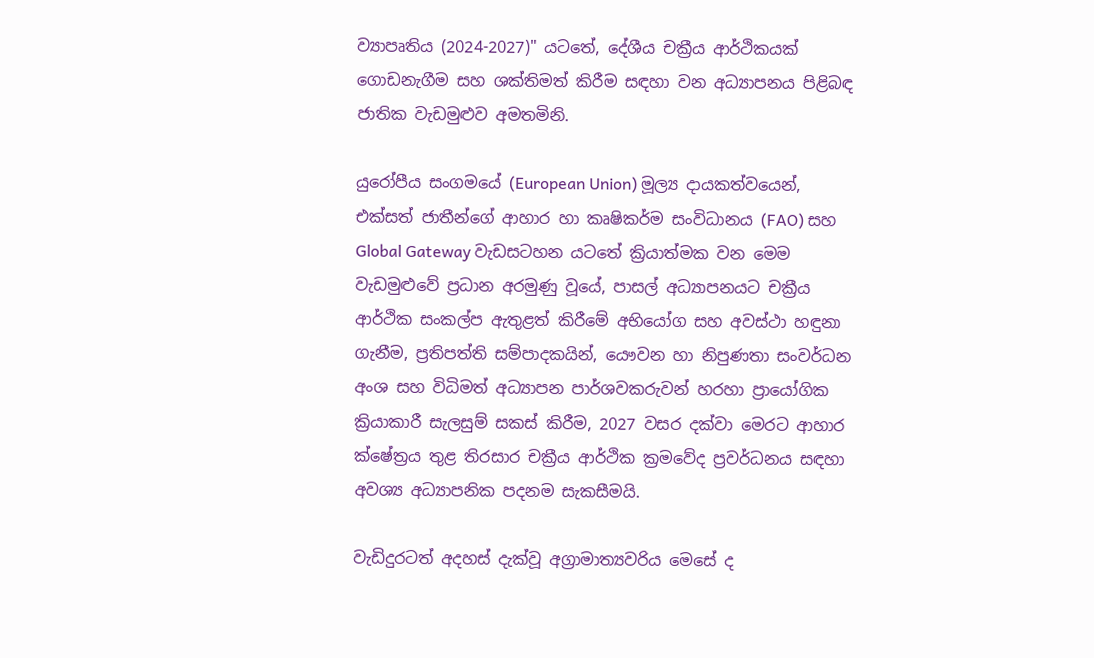ව්‍යාපෘතිය (2024-2027)" යටතේ, දේශීය චක්‍රීය ආර්ථිකයක් ගොඩනැගීම සහ ශක්තිමත් කිරීම සඳහා වන අධ්‍යාපනය පිළිබඳ ජාතික වැඩමුළුව අමතමිනි.

යුරෝපීය සංගමයේ (European Union) මූල්‍ය දායකත්වයෙන්, එක්සත් ජාතීන්ගේ ආහාර හා කෘෂිකර්ම සංවිධානය (FAO) සහ Global Gateway වැඩසටහන යටතේ ක්‍රියාත්මක වන මෙම වැඩමුළුවේ ප්‍රධාන අරමුණු වූයේ, පාසල් අධ්‍යාපනයට චක්‍රීය ආර්ථික සංකල්ප ඇතුළත් කිරීමේ අභියෝග සහ අවස්ථා හඳුනා ගැනීම, ප්‍රතිපත්ති සම්පාදකයින්, යෞවන හා නිපුණතා සංවර්ධන අංශ සහ විධිමත් අධ්‍යාපන පාර්ශවකරුවන් හරහා ප්‍රායෝගික ක්‍රියාකාරී සැලසුම් සකස් කිරීම, 2027 වසර දක්වා මෙරට ආහාර ක්ෂේත්‍රය තුළ තිරසාර චක්‍රීය ආර්ථික ක්‍රමවේද ප්‍රවර්ධනය සඳහා අවශ්‍ය අධ්‍යාපනික පදනම සැකසීමයි.

වැඩිදුරටත් අදහස් දැක්වූ අග්‍රාමාත්‍යවරිය මෙසේ ද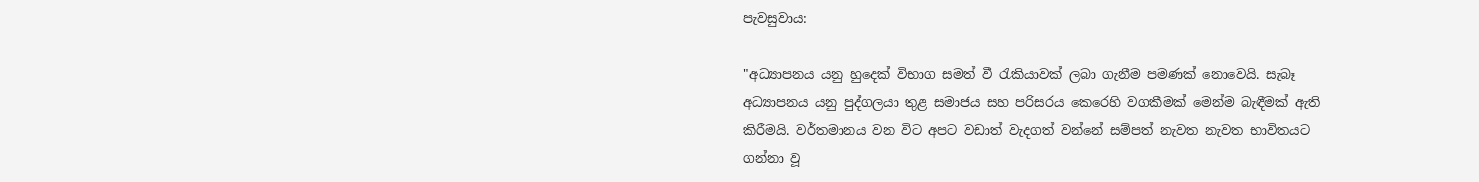පැවසුවාය:

"අධ්‍යාපනය යනු හුදෙක් විභාග සමත් වී රැකියාවක් ලබා ගැනීම පමණක් නොවෙයි. සැබෑ අධ්‍යාපනය යනු පුද්ගලයා තුළ සමාජය සහ පරිසරය කෙරෙහි වගකීමක් මෙන්ම බැඳීමක් ඇති කිරීමයි. වර්තමානය වන විට අපට වඩාත් වැදගත් වන්නේ සම්පත් නැවත නැවත භාවිතයට ගන්නා වූ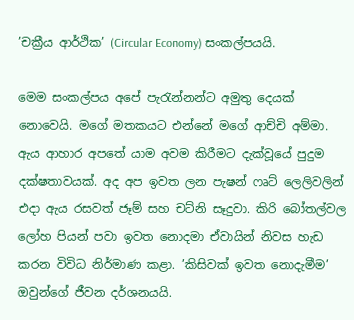’චක්‍රීය ආර්ථික’ (Circular Economy) සංකල්පයයි.

මෙම සංකල්පය අපේ පැරැන්නන්ට අමුතු දෙයක් නොවෙයි. මගේ මතකයට එන්නේ මගේ ආච්චි අම්මා. ඇය ආහාර අපතේ යාම අවම කිරීමට දැක්වූයේ පුදුම දක්ෂතාවයක්. අද අප ඉවත ලන පැෂන් ෆෘට් ලෙලිවලින් එදා ඇය රසවත් ජෑම් සහ චට්නි සෑදුවා. කිරි බෝතල්වල ලෝහ පියන් පවා ඉවත නොදමා ඒවායින් නිවස හැඩ කරන විවිධ නිර්මාණ කළා. ’කිසිවක් ඉවත නොදැමීම’ ඔවුන්ගේ ජීවන දර්ශනයයි.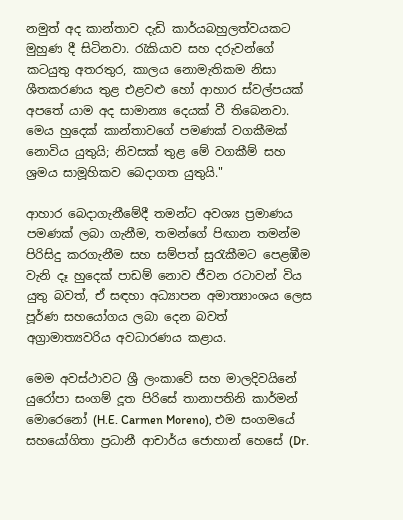නමුත් අද කාන්තාව දැඩි කාර්යබහුලත්වයකට මුහුණ දී සිටිනවා. රැකියාව සහ දරුවන්ගේ කටයුතු අතරතුර, කාලය නොමැතිකම නිසා ශීතකරණය තුළ එළවළු හෝ ආහාර ස්වල්පයක් අපතේ යාම අද සාමාන්‍ය දෙයක් වී තිබෙනවා. මෙය හුදෙක් කාන්තාවගේ පමණක් වගකීමක් නොවිය යුතුයි; නිවසක් තුළ මේ වගකීම් සහ ශ්‍රමය සාමූහිකව බෙදාගත යුතුයි."

ආහාර බෙදාගැනීමේදී තමන්ට අවශ්‍ය ප්‍රමාණය පමණක් ලබා ගැනීම, තමන්ගේ පිඟාන තමන්ම පිරිසිදු කරගැනීම සහ සම්පත් සුරැකීමට පෙළඹීම වැනි දෑ හුදෙක් පාඩම් නොව ජීවන රටාවන් විය යුතු බවත්, ඒ සඳහා අධ්‍යාපන අමාත්‍යාංශය ලෙස පූර්ණ සහයෝගය ලබා දෙන බවත් අග්‍රාමාත්‍යවරිය අවධාරණය කළාය.

මෙම අවස්ථාවට ශ්‍රී ලංකාවේ සහ මාලදිවයිනේ යුරෝපා සංගම් දූත පිරිසේ තානාපතිනි කාර්මන් මොරෙනෝ (H.E. Carmen Moreno), එම සංගමයේ සහයෝගිතා ප්‍රධානී ආචාර්ය ජොහාන් හෙසේ (Dr.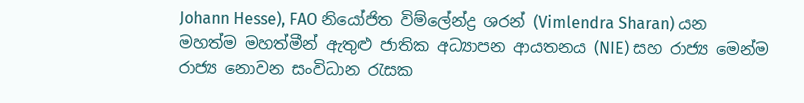Johann Hesse), FAO නියෝජිත විම්ලේන්ද්‍ර ශරන් (Vimlendra Sharan) යන මහත්ම මහත්මීන් ඇතුළු ජාතික අධ්‍යාපන ආයතනය (NIE) සහ රාජ්‍ය මෙන්ම රාජ්‍ය නොවන සංවිධාන රැසක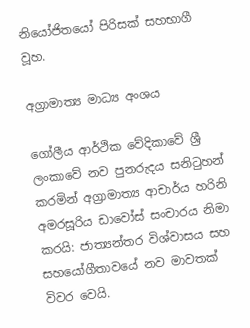නියෝජිතයෝ පිරිසක් සහභාගී වූහ.

අග්‍රාමාත්‍ය මාධ්‍ය අංශය

ගෝලීය ආර්ථික වේදිකාවේ ශ්‍රී ලංකාවේ නව පුනරුදය සනිටුහන් කරමින් අග්‍රාමාත්‍ය ආචාර්ය හරිනි අමරසූරිය ඩාවෝස් සංචාරය නිමා කරයි: ජාත්‍යන්තර විශ්වාසය සහ සහයෝගීතාවයේ නව මාවතක් විවර වෙයි.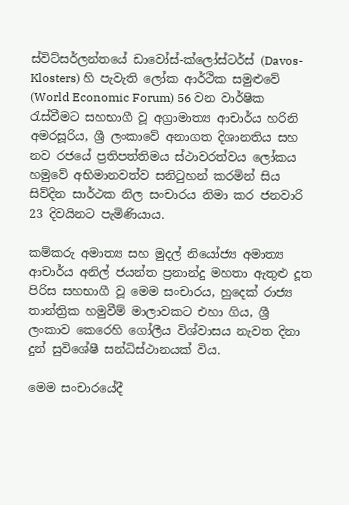ස්විට්සර්ලන්තයේ ඩාවෝස්-ක්ලෝස්ටර්ස් (Davos-Klosters) හි පැවැති ලෝක ආර්ථික සමුළුවේ (World Economic Forum) 56 වන වාර්ෂික රැස්වීමට සහභාගී වූ අග්‍රාමාත්‍ය ආචාර්ය හරිනි අමරසූරිය, ශ්‍රී ලංකාවේ අනාගත දිශානතිය සහ නව රජයේ ප්‍රතිපත්තිමය ස්ථාවරත්වය ලෝකය හමුවේ අභිමානවත්ව සනිටුහන් කරමින් සිය සිව්දින සාර්ථක නිල සංචාරය නිමා කර ජනවාරි 23 දිවයිනට පැමිණියාය.

කම්කරු අමාත්‍ය සහ මුදල් නියෝජ්‍ය අමාත්‍ය ආචාර්ය අනිල් ජයන්ත ප්‍රනාන්දු මහතා ඇතුළු දූත පිරිස සහභාගී වූ මෙම සංචාරය, හුදෙක් රාජ්‍ය තාන්ත්‍රික හමුවීම් මාලාවකට එහා ගිය, ශ්‍රී ලංකාව කෙරෙහි ගෝලීය විශ්වාසය නැවත දිනා දුන් සුවිශේෂී සන්ධිස්ථානයක් විය.

මෙම සංචාරයේදී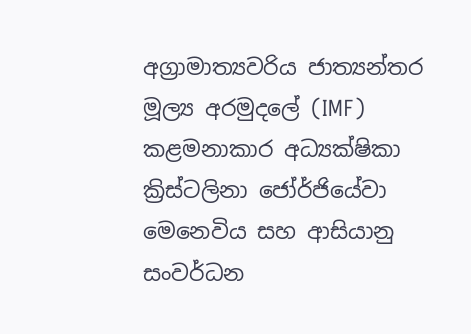අග්‍රාමාත්‍යවරිය ජාත්‍යන්තර මූල්‍ය අරමුදලේ (IMF) කළමනාකාර අධ්‍යක්ෂිකා ක්‍රිස්ටලිනා ජෝර්ජියේවා මෙනෙවිය සහ ආසියානු සංවර්ධන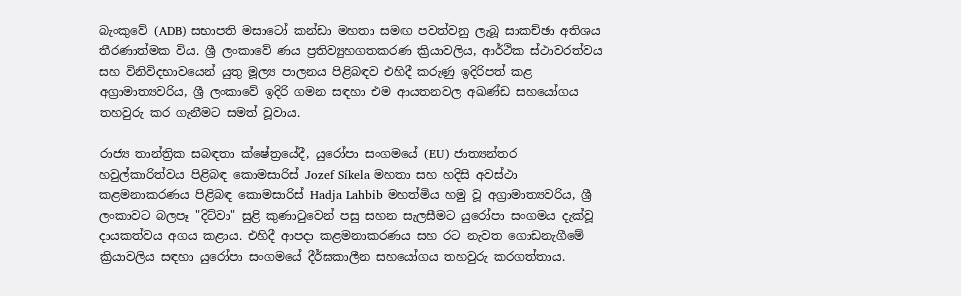බැංකුවේ (ADB) සභාපති මසාටෝ කන්ඩා මහතා සමඟ පවත්වනු ලැබූ සාකච්ඡා අතිශය තීරණාත්මක විය. ශ්‍රී ලංකාවේ ණය ප්‍රතිව්‍යුහගතකරණ ක්‍රියාවලිය, ආර්ථික ස්ථාවරත්වය සහ විනිවිදභාවයෙන් යුතු මූල්‍ය පාලනය පිළිබඳව එහිදී කරුණු ඉදිරිපත් කළ අග්‍රාමාත්‍යවරිය, ශ්‍රී ලංකාවේ ඉදිරි ගමන සඳහා එම ආයතනවල අඛණ්ඩ සහයෝගය තහවුරු කර ගැනීමට සමත් වූවාය.

රාජ්‍ය තාන්ත්‍රික සබඳතා ක්ෂේත්‍රයේදී, යුරෝපා සංගමයේ (EU) ජාත්‍යන්තර හවුල්කාරිත්වය පිළිබඳ කොමසාරිස් Jozef Síkela මහතා සහ හදිසි අවස්ථා කළමනාකරණය පිළිබඳ කොමසාරිස් Hadja Lahbib මහත්මිය හමු වූ අග්‍රාමාත්‍යවරිය, ශ්‍රී ලංකාවට බලපෑ "දිට්වා" සුළි කුණාටුවෙන් පසු සහන සැලසීමට යුරෝපා සංගමය දැක්වූ දායකත්වය අගය කළාය. එහිදී ආපදා කළමනාකරණය සහ රට නැවත ගොඩනැගීමේ ක්‍රියාවලිය සඳහා යුරෝපා සංගමයේ දීර්ඝකාලීන සහයෝගය තහවුරු කරගත්තාය.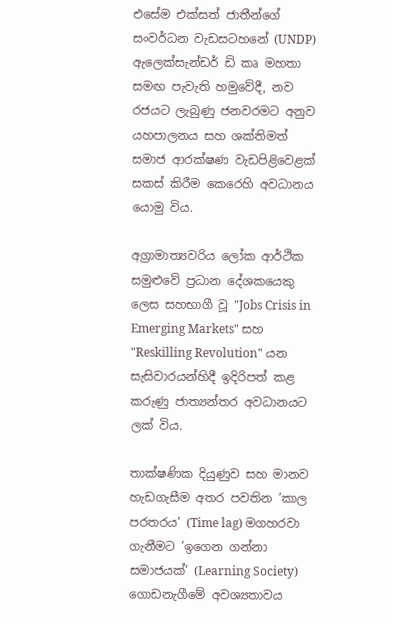එසේම එක්සත් ජාතීන්ගේ සංවර්ධන වැඩසටහනේ (UNDP) ඇලෙක්සැන්ඩර් ඩි කෘ මහතා සමඟ පැවැති හමුවේදී, නව රජයට ලැබුණු ජනවරමට අනුව යහපාලනය සහ ශක්තිමත් සමාජ ආරක්ෂණ වැඩපිළිවෙළක් සකස් කිරීම කෙරෙහි අවධානය යොමු විය.

අග්‍රාමාත්‍යවරිය ලෝක ආර්ථික සමුළුවේ ප්‍රධාන දේශකයෙකු ලෙස සහභාගී වූ "Jobs Crisis in Emerging Markets" සහ "Reskilling Revolution" යන සැසිවාරයන්හිදී ඉදිරිපත් කළ කරුණු ජාත්‍යන්තර අවධානයට ලක් විය.

තාක්ෂණික දියුණුව සහ මානව හැඩගැසීම අතර පවතින ’කාල පරතරය’ (Time lag) මගහරවා ගැනීමට ’ඉගෙන ගන්නා සමාජයක්’ (Learning Society) ගොඩනැගීමේ අවශ්‍යතාවය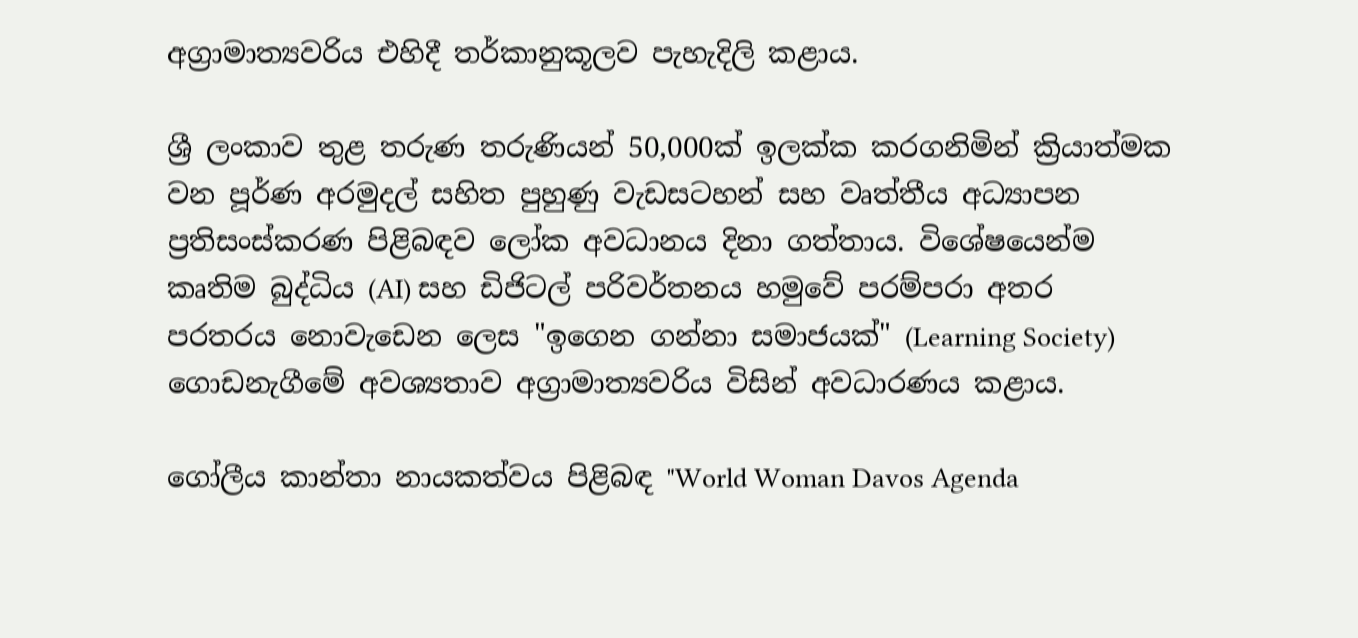අග්‍රාමාත්‍යවරිය එහිදී තර්කානුකූලව පැහැදිලි කළාය.

ශ්‍රී ලංකාව තුළ තරුණ තරුණියන් 50,000ක් ඉලක්ක කරගනිමින් ක්‍රියාත්මක වන පූර්ණ අරමුදල් සහිත පුහුණු වැඩසටහන් සහ වෘත්තීය අධ්‍යාපන ප්‍රතිසංස්කරණ පිළිබඳව ලෝක අවධානය දිනා ගත්තාය. විශේෂයෙන්ම කෘතිම බුද්ධිය (AI) සහ ඩිජිටල් පරිවර්තනය හමුවේ පරම්පරා අතර පරතරය නොවැඩෙන ලෙස "ඉගෙන ගන්නා සමාජයක්" (Learning Society) ගොඩනැගීමේ අවශ්‍යතාව අග්‍රාමාත්‍යවරිය විසින් අවධාරණය කළාය.

ගෝලීය කාන්තා නායකත්වය පිළිබඳ "World Woman Davos Agenda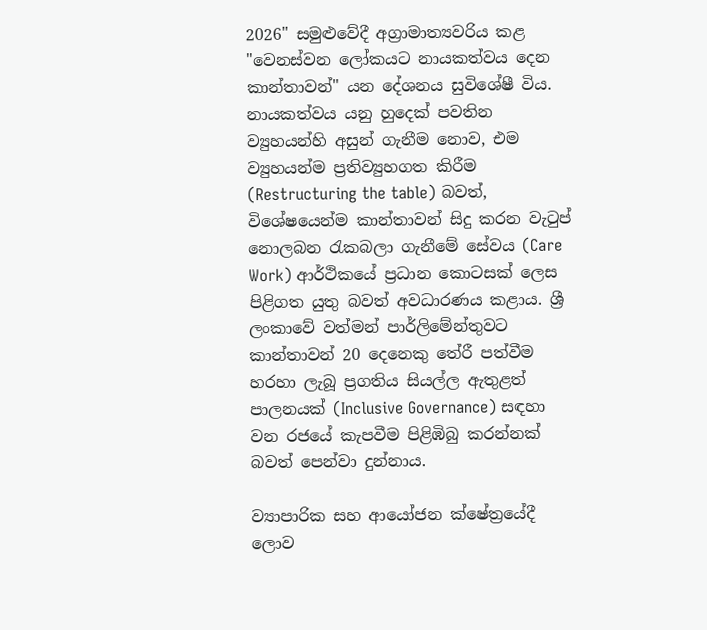2026" සමුළුවේදී අග්‍රාමාත්‍යවරිය කළ "වෙනස්වන ලෝකයට නායකත්වය දෙන කාන්තාවන්" යන දේශනය සුවිශේෂී විය. නායකත්වය යනු හුදෙක් පවතින ව්‍යුහයන්හි අසුන් ගැනීම නොව, එම ව්‍යුහයන්ම ප්‍රතිව්‍යුහගත කිරීම (Restructuring the table) බවත්, විශේෂයෙන්ම කාන්තාවන් සිදු කරන වැටුප් නොලබන රැකබලා ගැනීමේ සේවය (Care Work) ආර්ථිකයේ ප්‍රධාන කොටසක් ලෙස පිළිගත යුතු බවත් අවධාරණය කළාය. ශ්‍රී ලංකාවේ වත්මන් පාර්ලිමේන්තුවට කාන්තාවන් 20 දෙනෙකු තේරී පත්වීම හරහා ලැබූ ප්‍රගතිය සියල්ල ඇතුළත් පාලනයක් (Inclusive Governance) සඳහා වන රජයේ කැපවීම පිළිඹිබු කරන්නක් බවත් පෙන්වා දුන්නාය.

ව්‍යාපාරික සහ ආයෝජන ක්ෂේත්‍රයේදී ලොව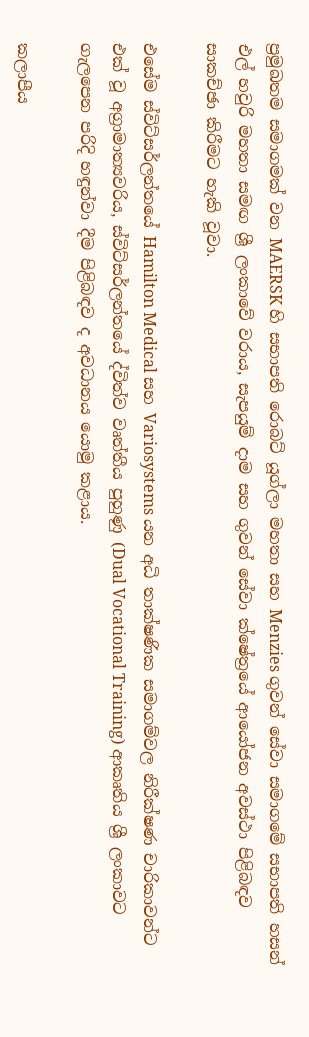ප්‍රමුඛතම සමාගමක් වන MAERSK හි සභාපති රොබට් යූග්ලා මහතා සහ Menzies ගුවන් සේවා සමාගමේ සභාපති හසන් එල් හවුරි මහතා සමඟ ශ්‍රී ලංකාවේ වරාය, සැපයුම් දාම සහ ගුවන් සේවා ක්ෂේත්‍රයේ ආයෝජන අවස්ථා පිළිබඳව සාකච්ඡා කිරීමට හැකි වූවා.

එසේම ස්විට්සර්ලන්තයේ Hamilton Medical සහ Variosystems යන අධි තාක්ෂණික සමාගම්වල නිරීක්ෂණ චාරිකාවන්ට එක් වූ අග්‍රාමාත්‍යවරිය, ස්විට්සර්ලන්තයේ ද්විත්ව වෘත්තීය පුහුණු (Dual Vocational Training) ආකෘතිය ශ්‍රී ලංකාවට ගැලපෙන පරිදි හඳුන්වා දීම පිළිබඳව ද අවධානය යොමු කළාය.

කලාපීය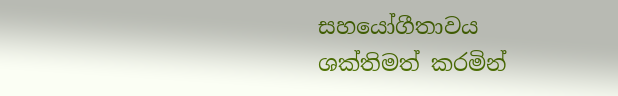සහයෝගීතාවය ශක්තිමත් කරමින්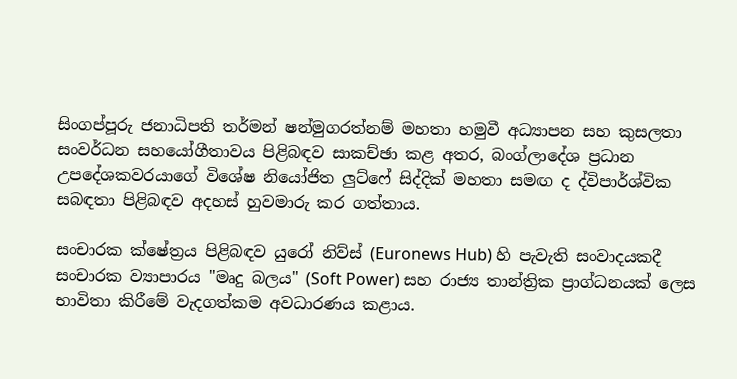සිංගප්පූරු ජනාධිපති තර්මන් ෂන්මුගරත්නම් මහතා හමුවී අධ්‍යාපන සහ කුසලතා සංවර්ධන සහයෝගීතාවය පිළිබඳව සාකච්ඡා කළ අතර, බංග්ලාදේශ ප්‍රධාන උපදේශකවරයාගේ විශේෂ නියෝජිත ලුට්ෆේ සිද්දික් මහතා සමඟ ද ද්විපාර්ශ්වික සබඳතා පිළිබඳව අදහස් හුවමාරු කර ගත්තාය.

සංචාරක ක්ෂේත්‍රය පිළිබඳව යුරෝ නිව්ස් (Euronews Hub) හි පැවැති සංවාදයකදී සංචාරක ව්‍යාපාරය "මෘදු බලය" (Soft Power) සහ රාජ්‍ය තාන්ත්‍රික ප්‍රාග්ධනයක් ලෙස භාවිතා කිරීමේ වැදගත්කම අවධාරණය කළාය.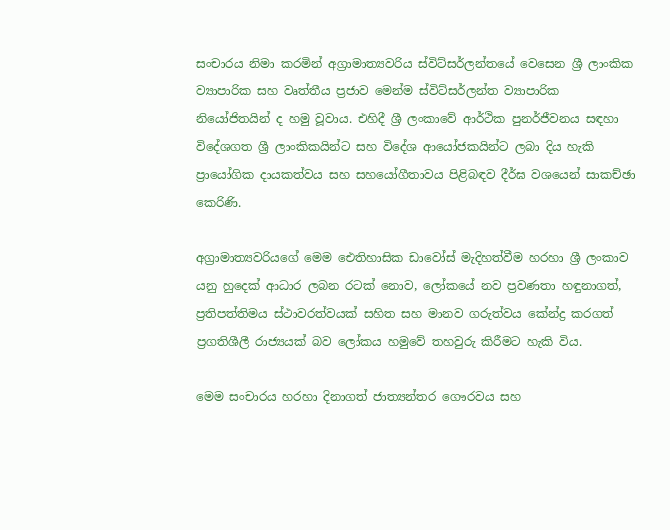සංචාරය නිමා කරමින් අග්‍රාමාත්‍යවරිය ස්විට්සර්ලන්තයේ වෙසෙන ශ්‍රී ලාංකික ව්‍යාපාරික සහ වෘත්තීය ප්‍රජාව මෙන්ම ස්විට්සර්ලන්ත ව්‍යාපාරික නියෝජිතයින් ද හමු වූවාය. එහිදී ශ්‍රී ලංකාවේ ආර්ථික පුනර්ජීවනය සඳහා විදේශගත ශ්‍රී ලාංකිකයින්ට සහ විදේශ ආයෝජකයින්ට ලබා දිය හැකි ප්‍රායෝගික දායකත්වය සහ සහයෝගීතාවය පිළිබඳව දීර්ඝ වශයෙන් සාකච්ඡා කෙරිණි.

අග්‍රාමාත්‍යවරියගේ මෙම ඓතිහාසික ඩාවෝස් මැදිහත්වීම හරහා ශ්‍රී ලංකාව යනු හුදෙක් ආධාර ලබන රටක් නොව, ලෝකයේ නව ප්‍රවණතා හඳුනාගත්, ප්‍රතිපත්තිමය ස්ථාවරත්වයක් සහිත සහ මානව ගරුත්වය කේන්ද්‍ර කරගත් ප්‍රගතිශීලී රාජ්‍යයක් බව ලෝකය හමුවේ තහවුරු කිරීමට හැකි විය.

මෙම සංචාරය හරහා දිනාගත් ජාත්‍යන්තර ගෞරවය සහ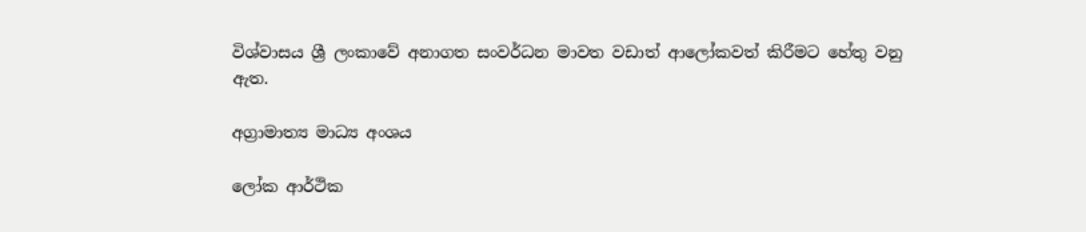විශ්වාසය ශ්‍රී ලංකාවේ අනාගත සංවර්ධන මාවත වඩාත් ආලෝකවත් කිරීමට හේතු වනු ඇත.

අග්‍රාමාත්‍ය මාධ්‍ය අංශය

ලෝක ආර්ථික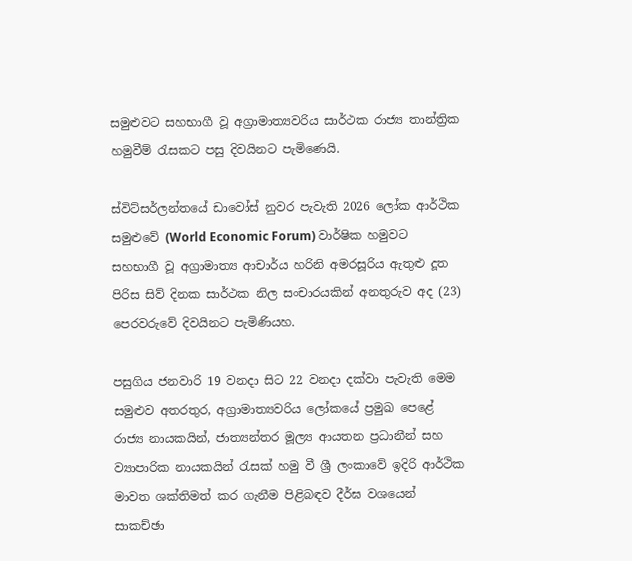සමුළුවට සහභාගී වූ අග්‍රාමාත්‍යවරිය සාර්ථක රාජ්‍ය තාන්ත්‍රික හමුවීම් රැසකට පසු දිවයිනට පැමිණෙයි.

ස්විට්සර්ලන්තයේ ඩාවෝස් නුවර පැවැති 2026 ලෝක ආර්ථික සමුළුවේ (World Economic Forum) වාර්ෂික හමුවට සහභාගී වූ අග්‍රාමාත්‍ය ආචාර්ය හරිනි අමරසූරිය ඇතුළු දූත පිරිස සිව් දිනක සාර්ථක නිල සංචාරයකින් අනතුරුව අද (23) පෙරවරුවේ දිවයිනට පැමිණියහ.

පසුගිය ජනවාරි 19 වනදා සිට 22 වනදා දක්වා පැවැති මෙම සමුළුව අතරතුර, අග්‍රාමාත්‍යවරිය ලෝකයේ ප්‍රමුඛ පෙළේ රාජ්‍ය නායකයින්, ජාත්‍යන්තර මූල්‍ය ආයතන ප්‍රධානීන් සහ ව්‍යාපාරික නායකයින් රැසක් හමු වී ශ්‍රී ලංකාවේ ඉදිරි ආර්ථික මාවත ශක්තිමත් කර ගැනීම පිළිබඳව දීර්ඝ වශයෙන් සාකච්ඡා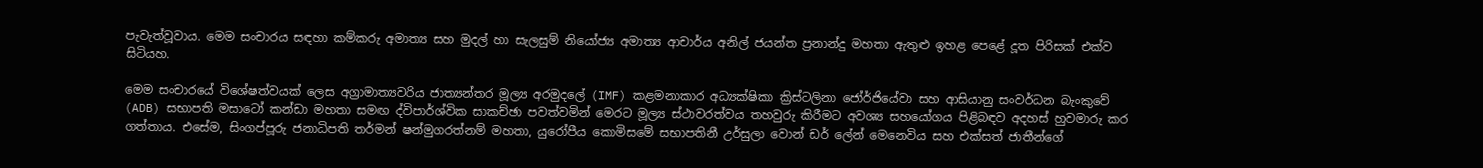පැවැත්වූවාය. මෙම සංචාරය සඳහා කම්කරු අමාත්‍ය සහ මුදල් හා සැලසුම් නියෝජ්‍ය අමාත්‍ය ආචාර්ය අනිල් ජයන්ත ප්‍රනාන්දු මහතා ඇතුළු ඉහළ පෙළේ දූත පිරිසක් එක්ව සිටියහ.

මෙම සංචාරයේ විශේෂත්වයක් ලෙස අග්‍රාමාත්‍යවරිය ජාත්‍යන්තර මූල්‍ය අරමුදලේ (IMF) කළමනාකාර අධ්‍යක්ෂිකා ක්‍රිස්ටලිනා ජෝර්ජියේවා සහ ආසියානු සංවර්ධන බැංකුවේ (ADB) සභාපති මසාටෝ කන්ඩා මහතා සමඟ ද්විපාර්ශ්වික සාකච්ඡා පවත්වමින් මෙරට මූල්‍ය ස්ථාවරත්වය තහවුරු කිරීමට අවශ්‍ය සහයෝගය පිළිබඳව අදහස් හුවමාරු කර ගත්තාය. එසේම, සිංගප්පූරු ජනාධිපති තර්මන් ෂන්මුගරත්නම් මහතා, යුරෝපීය කොමිසමේ සභාපතිනී උර්සුලා වොන් ඩර් ලේන් මෙනෙවිය සහ එක්සත් ජාතීන්ගේ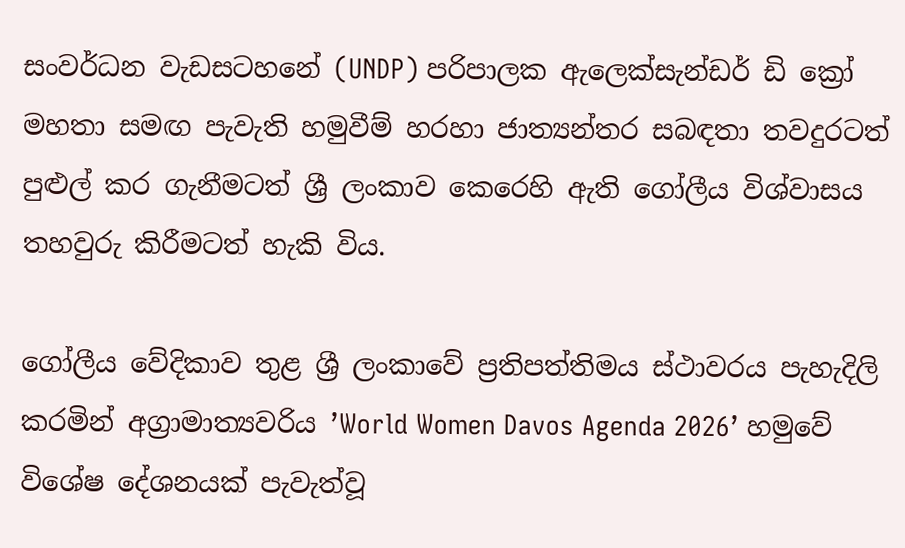සංවර්ධන වැඩසටහනේ (UNDP) පරිපාලක ඇලෙක්සැන්ඩර් ඩි ක්‍රෝ මහතා සමඟ පැවැති හමුවීම් හරහා ජාත්‍යන්තර සබඳතා තවදුරටත් පුළුල් කර ගැනීමටත් ශ්‍රී ලංකාව කෙරෙහි ඇති ගෝලීය විශ්වාසය තහවුරු කිරීමටත් හැකි විය.

ගෝලීය වේදිකාව තුළ ශ්‍රී ලංකාවේ ප්‍රතිපත්තිමය ස්ථාවරය පැහැදිලි කරමින් අග්‍රාමාත්‍යවරිය ’World Women Davos Agenda 2026’ හමුවේ විශේෂ දේශනයක් පැවැත්වූ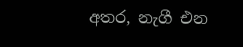අතර, නැගී එන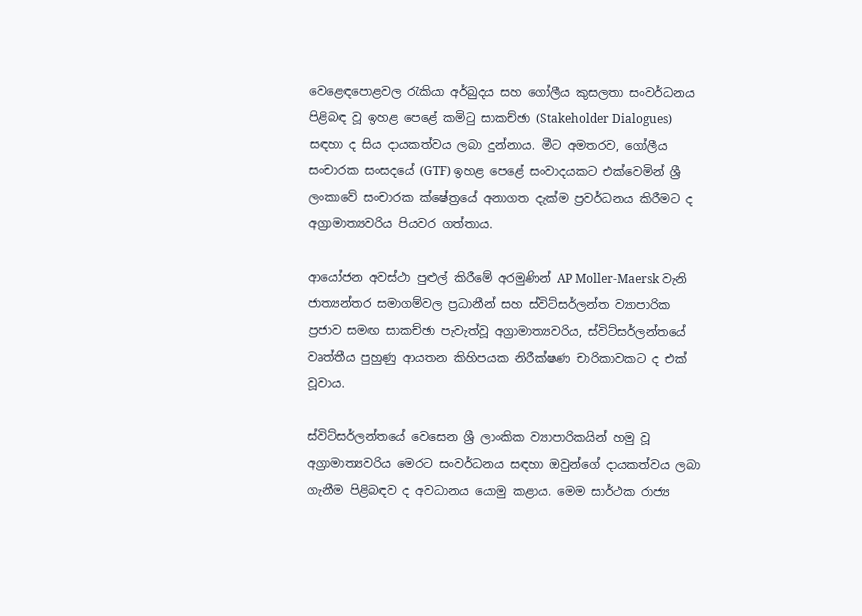වෙළෙඳපොළවල රැකියා අර්බුදය සහ ගෝලීය කුසලතා සංවර්ධනය පිළිබඳ වූ ඉහළ පෙළේ කමිටු සාකච්ඡා (Stakeholder Dialogues) සඳහා ද සිය දායකත්වය ලබා දුන්නාය. මීට අමතරව, ගෝලීය සංචාරක සංසදයේ (GTF) ඉහළ පෙළේ සංවාදයකට එක්වෙමින් ශ්‍රී ලංකාවේ සංචාරක ක්ෂේත්‍රයේ අනාගත දැක්ම ප්‍රවර්ධනය කිරීමට ද අග්‍රාමාත්‍යවරිය පියවර ගත්තාය.

ආයෝජන අවස්ථා පුළුල් කිරීමේ අරමුණින් AP Moller-Maersk වැනි ජාත්‍යන්තර සමාගම්වල ප්‍රධානීන් සහ ස්විට්සර්ලන්ත ව්‍යාපාරික ප්‍රජාව සමඟ සාකච්ඡා පැවැත්වූ අග්‍රාමාත්‍යවරිය, ස්විට්සර්ලන්තයේ වෘත්තීය පුහුණු ආයතන කිහිපයක නිරීක්ෂණ චාරිකාවකට ද එක් වූවාය.

ස්විට්සර්ලන්තයේ වෙසෙන ශ්‍රී ලාංකික ව්‍යාපාරිකයින් හමු වූ අග්‍රාමාත්‍යවරිය මෙරට සංවර්ධනය සඳහා ඔවුන්ගේ දායකත්වය ලබා ගැනීම පිළිබඳව ද අවධානය යොමු කළාය. මෙම සාර්ථක රාජ්‍ය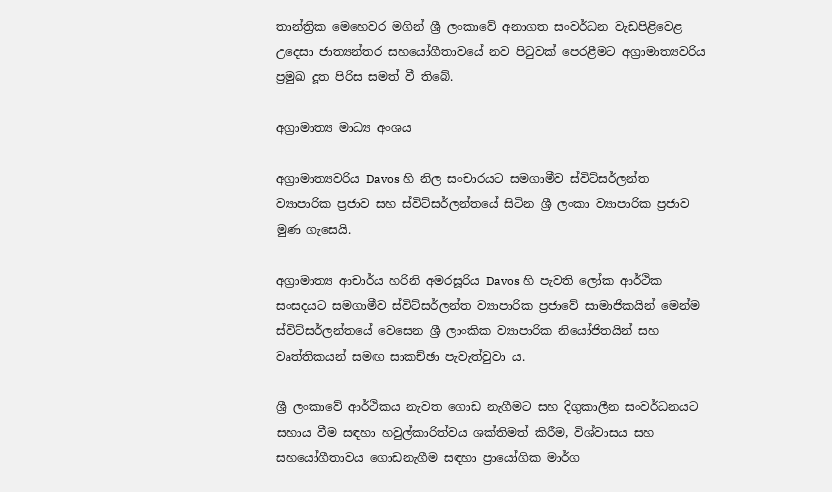තාන්ත්‍රික මෙහෙවර මගින් ශ්‍රී ලංකාවේ අනාගත සංවර්ධන වැඩපිළිවෙළ උදෙසා ජාත්‍යන්තර සහයෝගීතාවයේ නව පිටුවක් පෙරළීමට අග්‍රාමාත්‍යවරිය ප්‍රමුඛ දූත පිරිස සමත් වී තිබේ.

අග්‍රාමාත්‍ය මාධ්‍ය අංශය

අග්‍රාමාත්‍යවරිය Davos හි නිල සංචාරයට සමගාමීව ස්විට්සර්ලන්ත ව්‍යාපාරික ප්‍රජාව සහ ස්විට්සර්ලන්තයේ සිටින ශ්‍රී ලංකා ව්‍යාපාරික ප්‍රජාව මුණ ගැසෙයි.

අග්‍රාමාත්‍ය ආචාර්ය හරිනි අමරසූරිය Davos හි පැවති ලෝක ආර්ථික සංසදයට සමගාමීව ස්විට්සර්ලන්ත ව්‍යාපාරික ප්‍රජාවේ සාමාජිකයින් මෙන්ම ස්විට්සර්ලන්තයේ වෙසෙන ශ්‍රී ලාංකික ව්‍යාපාරික නියෝජිතයින් සහ වෘත්තිකයන් සමඟ සාකච්ඡා පැවැත්වුවා ය.

ශ්‍රී ලංකාවේ ආර්ථිකය නැවත ගොඩ නැගීමට සහ දිගුකාලීන සංවර්ධනයට සහාය වීම සඳහා හවුල්කාරිත්වය ශක්තිමත් කිරීම, විශ්වාසය සහ සහයෝගීතාවය ගොඩනැගීම සඳහා ප්‍රායෝගික මාර්ග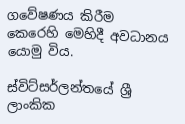ගවේෂණය කිරීම කෙරෙහි මෙහිදී අවධානය යොමු විය.

ස්විට්සර්ලන්තයේ ශ්‍රී ලාංකික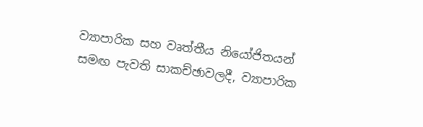ව්‍යාපාරික සහ වෘත්තීය නියෝජිතයන් සමඟ පැවති සාකච්ඡාවලදී, ව්‍යාපාරික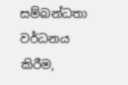සම්බන්ධතා වර්ධනය කිරීම,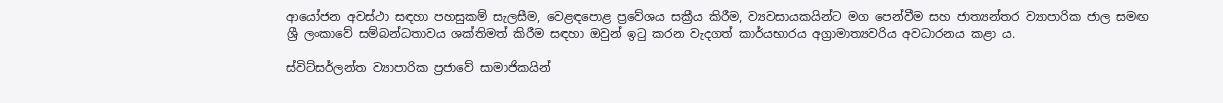ආයෝජන අවස්ථා සඳහා පහසුකම් සැලසීම, වෙළඳපොළ ප්‍රවේශය සක්‍රීය කිරීම, ව්‍යවසායකයින්ට මග පෙන්වීම සහ ජාත්‍යන්තර ව්‍යාපාරික ජාල සමඟ ශ්‍රී ලංකාවේ සම්බන්ධතාවය ශක්තිමත් කිරීම සඳහා ඔවුන් ඉටු කරන වැදගත් කාර්යභාරය අග්‍රාමාත්‍යවරිය අවධාරනය කළා ය.

ස්විට්සර්ලන්ත ව්‍යාපාරික ප්‍රජාවේ සාමාජිකයින්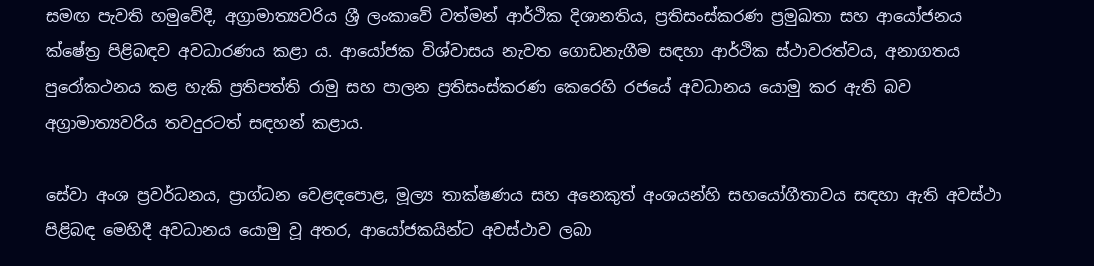සමඟ පැවති හමුවේදී, අග්‍රාමාත්‍යවරිය ශ්‍රී ලංකාවේ වත්මන් ආර්ථික දිශානතිය, ප්‍රතිසංස්කරණ ප්‍රමුඛතා සහ ආයෝජනය ක්ෂේත්‍ර පිළිබඳව අවධාරණය කළා ය. ආයෝජක විශ්වාසය නැවත ගොඩනැගීම සඳහා ආර්ථික ස්ථාවරත්වය, අනාගතය පුරෝකථනය කළ හැකි ප්‍රතිපත්ති රාමු සහ පාලන ප්‍රතිසංස්කරණ කෙරෙහි රජයේ අවධානය යොමු කර ඇති බව අග්‍රාමාත්‍යවරිය තවදුරටත් සඳහන් කළාය.

සේවා අංශ ප්‍රවර්ධනය, ප්‍රාග්ධන වෙළඳපොළ, මූල්‍ය තාක්ෂණය සහ අනෙකුත් අංශයන්හි සහයෝගීතාවය සඳහා ඇති අවස්ථා පිළිබඳ මෙහිදී අවධානය යොමු වූ අතර, ආයෝජකයින්ට අවස්ථාව ලබා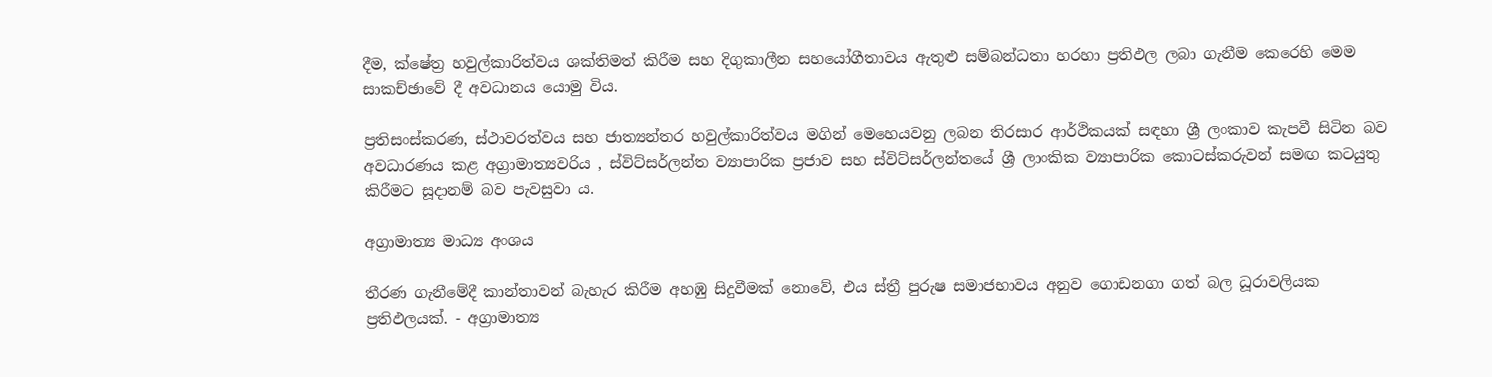දීම, ක්ෂේත්‍ර හවුල්කාරිත්වය ශක්තිමත් කිරීම සහ දිගුකාලීන සහයෝගීතාවය ඇතුළු සම්බන්ධතා හරහා ප්‍රතිඵල ලබා ගැනීම කෙරෙහි මෙම සාකච්ඡාවේ දී අවධානය යොමු විය.

ප්‍රතිසංස්කරණ, ස්ථාවරත්වය සහ ජාත්‍යන්තර හවුල්කාරිත්වය මගින් මෙහෙයවනු ලබන තිරසාර ආර්ථිකයක් සඳහා ශ්‍රී ලංකාව කැපවී සිටින බව අවධාරණය කළ අග්‍රාමාත්‍යවරිය , ස්විට්සර්ලන්ත ව්‍යාපාරික ප්‍රජාව සහ ස්විට්සර්ලන්තයේ ශ්‍රී ලාංකික ව්‍යාපාරික කොටස්කරුවන් සමඟ කටයුතු කිරීමට සූදානම් බව පැවසුවා ය.

අග්‍රාමාත්‍ය මාධ්‍ය අංශය

තීරණ ගැනීමේදී කාන්තාවන් බැහැර කිරීම අහඹු සිදුවීමක් නොවේ, එය ස්ත්‍රී පුරුෂ සමාජභාවය අනුව ගොඩනගා ගත් බල ධූරාවලියක ප්‍රතිඵලයක්. - අග්‍රාමාත්‍ය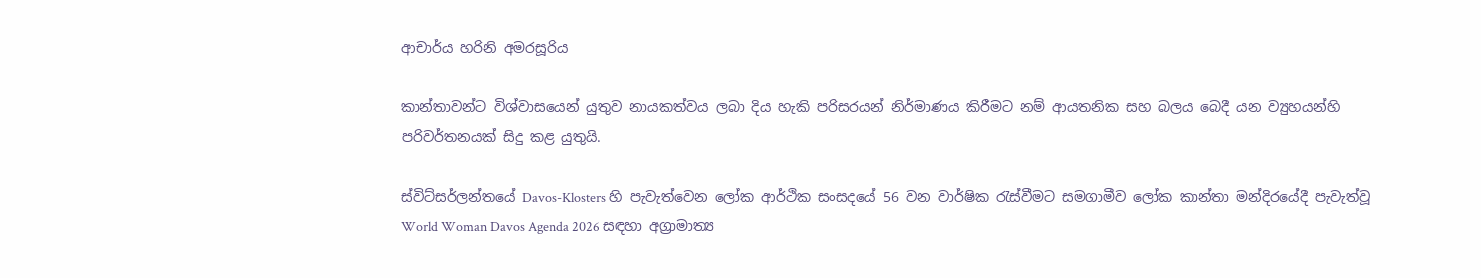ආචාර්ය හරිනි අමරසූරිය

කාන්තාවන්ට විශ්වාසයෙන් යුතුව නායකත්වය ලබා දිය හැකි පරිසරයන් නිර්මාණය කිරීමට නම් ආයතනික සහ බලය බෙදී යන ව්‍යුහයන්හි පරිවර්තනයක් සිදු කළ යුතුයි.

ස්විට්සර්ලන්තයේ Davos-Klosters හි පැවැත්වෙන ලෝක ආර්ථික සංසදයේ 56 වන වාර්ෂික රැස්වීමට සමගාමීව ලෝක කාන්තා මන්දිරයේදී පැවැත්වූ World Woman Davos Agenda 2026 සඳහා අග්‍රාමාත්‍ය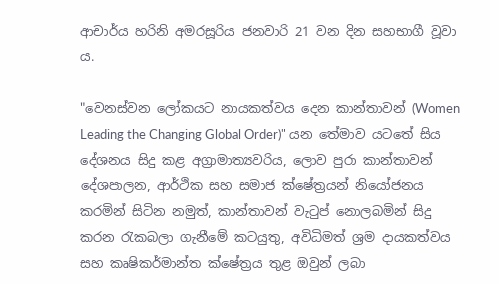ආචාර්ය හරිනි අමරසූරිය ජනවාරි 21 වන දින සහභාගී වූවා ය.

"වෙනස්වන ලෝකයට නායකත්වය දෙන කාන්තාවන් (Women Leading the Changing Global Order)" යන තේමාව යටතේ සිය දේශනය සිදු කළ අග්‍රාමාත්‍යවරිය, ලොව පුරා කාන්තාවන් දේශපාලන, ආර්ථික සහ සමාජ ක්ෂේත්‍රයන් නියෝජනය කරමින් සිටින නමුත්, කාන්තාවන් වැටුප් නොලබමින් සිදු කරන රැකබලා ගැනීමේ කටයුතු, අවිධිමත් ශ්‍රම දායකත්වය සහ කෘෂිකර්මාන්ත ක්ෂේත්‍රය තුළ ඔවුන් ලබා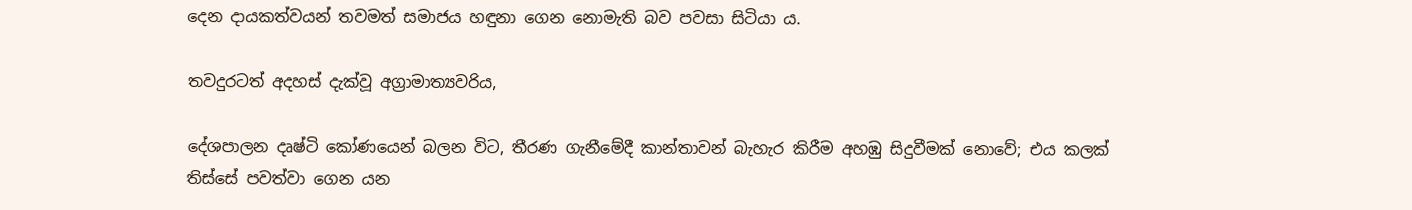දෙන දායකත්වයන් තවමත් සමාජය හඳුනා ගෙන නොමැති බව පවසා සිටියා ය.

තවදුරටත් අදහස් දැක්වූ අග්‍රාමාත්‍යවරිය,

දේශපාලන දෘෂ්ටි කෝණයෙන් බලන විට, තීරණ ගැනීමේදී කාන්තාවන් බැහැර කිරීම අහඹු සිදුවීමක් නොවේ; එය කලක් තිස්සේ පවත්වා ගෙන යන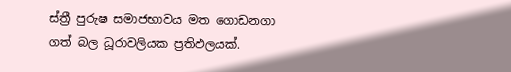ස්ත්‍රී පුරුෂ සමාජභාවය මත ගොඩනගා ගත් බල ධූරාවලියක ප්‍රතිඵලයක්.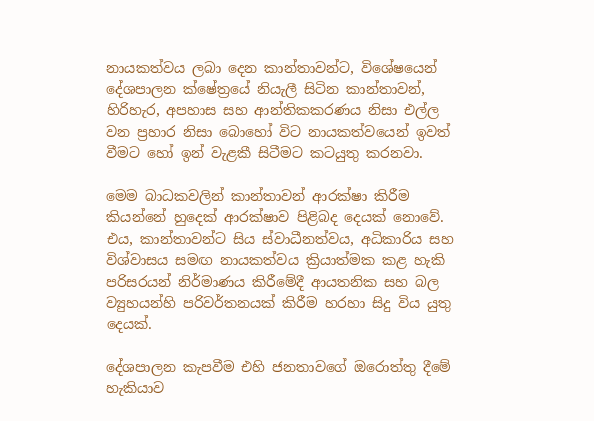නායකත්වය ලබා දෙන කාන්තාවන්ට, විශේෂයෙන් දේශපාලන ක්ෂේත්‍රයේ නියැලී සිටින කාන්තාවන්, හිරිහැර, අපහාස සහ ආන්තිකකරණය නිසා එල්ල වන ප්‍රහාර නිසා බොහෝ විට නායකත්වයෙන් ඉවත් වීමට හෝ ඉන් වැළකී සිටීමට කටයුතු කරනවා.

මෙම බාධකවලින් කාන්තාවන් ආරක්ෂා කිරීම කියන්නේ හුදෙක් ආරක්ෂාව පිළිබද දෙයක් නොවේ. එය, කාන්තාවන්ට සිය ස්වාධීනත්වය, අධිකාරිය සහ විශ්වාසය සමඟ නායකත්වය ක්‍රියාත්මක කළ හැකි පරිසරයන් නිර්මාණය කිරීමේදී ආයතනික සහ බල ව්‍යුහයන්හි පරිවර්තනයක් කිරීම හරහා සිදු විය යුතු දෙයක්.

දේශපාලන කැපවීම එහි ජනතාවගේ ඔරොත්තු දීමේ හැකියාව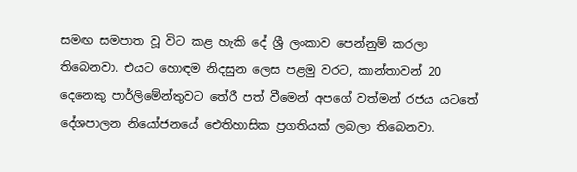සමඟ සමපාත වූ විට කළ හැකි දේ ශ්‍රී ලංකාව පෙන්නුම් කරලා තිබෙනවා. එයට හොඳම නිදසුන ලෙස පළමු වරට, කාන්තාවන් 20 දෙනෙකු පාර්ලිමේන්තුවට තේරී පත් වීමෙන් අපගේ වත්මන් රජය යටතේ දේශපාලන නියෝජනයේ ඓතිහාසික ප්‍රගතියක් ලබලා තිබෙනවා.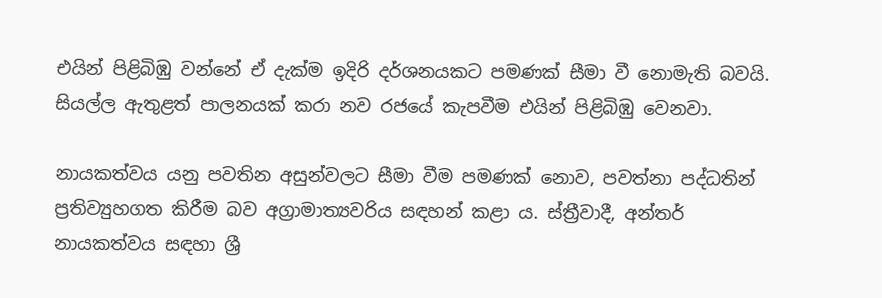එයින් පිළිබිඹු වන්නේ ඒ දැක්ම ඉදිරි දර්ශනයකට පමණක් සීමා වී නොමැති බවයි. සියල්ල ඇතුළත් පාලනයක් කරා නව රජයේ කැපවීම එයින් පිළිබිඹු වෙනවා.

නායකත්වය යනු පවතින අසුන්වලට සීමා වීම පමණක් නොව, පවත්නා පද්ධතින් ප්‍රතිව්‍යුහගත කිරීම බව අග්‍රාමාත්‍යවරිය සඳහන් කළා ය. ස්ත්‍රීවාදී, අන්තර් නායකත්වය සඳහා ශ්‍රී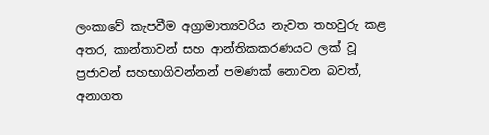ලංකාවේ කැපවීම අග්‍රාමාත්‍යවරිය නැවත තහවුරු කළ අතර, කාන්තාවන් සහ ආන්තිකකරණයට ලක් වූ ප්‍රජාවන් සහභාගිවන්නන් පමණක් නොවන බවත්, අනාගත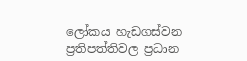ලෝකය හැඩගස්වන ප්‍රතිපත්තිවල ප්‍රධාන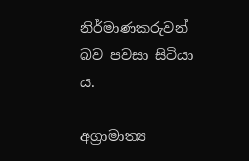නිර්මාණකරුවන් බව පවසා සිටියා ය.

අග්‍රාමාත්‍ය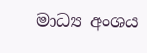මාධ්‍ය අංශය